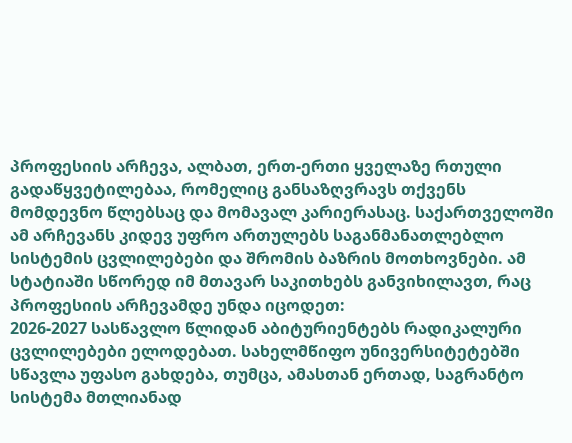პროფესიის არჩევა, ალბათ, ერთ-ერთი ყველაზე რთული გადაწყვეტილებაა, რომელიც განსაზღვრავს თქვენს მომდევნო წლებსაც და მომავალ კარიერასაც. საქართველოში ამ არჩევანს კიდევ უფრო ართულებს საგანმანათლებლო სისტემის ცვლილებები და შრომის ბაზრის მოთხოვნები. ამ სტატიაში სწორედ იმ მთავარ საკითხებს განვიხილავთ, რაც პროფესიის არჩევამდე უნდა იცოდეთ:
2026-2027 სასწავლო წლიდან აბიტურიენტებს რადიკალური ცვლილებები ელოდებათ. სახელმწიფო უნივერსიტეტებში სწავლა უფასო გახდება, თუმცა, ამასთან ერთად, საგრანტო სისტემა მთლიანად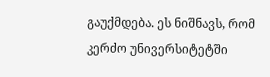გაუქმდება. ეს ნიშნავს, რომ კერძო უნივერსიტეტში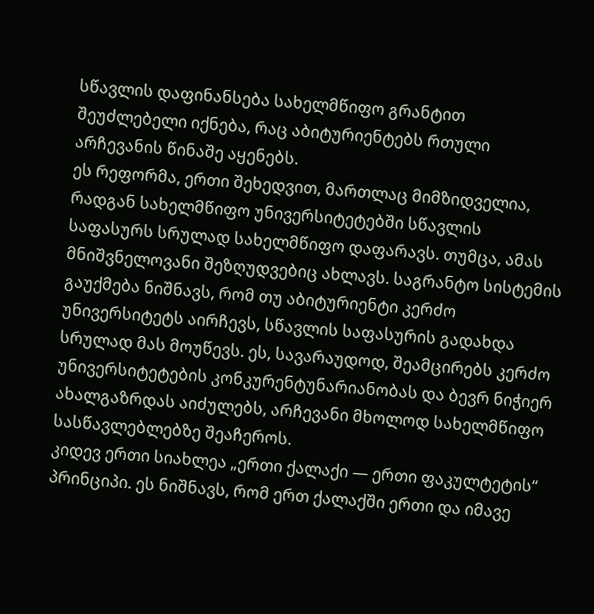სწავლის დაფინანსება სახელმწიფო გრანტით შეუძლებელი იქნება, რაც აბიტურიენტებს რთული არჩევანის წინაშე აყენებს.
ეს რეფორმა, ერთი შეხედვით, მართლაც მიმზიდველია, რადგან სახელმწიფო უნივერსიტეტებში სწავლის საფასურს სრულად სახელმწიფო დაფარავს. თუმცა, ამას მნიშვნელოვანი შეზღუდვებიც ახლავს. საგრანტო სისტემის გაუქმება ნიშნავს, რომ თუ აბიტურიენტი კერძო უნივერსიტეტს აირჩევს, სწავლის საფასურის გადახდა სრულად მას მოუწევს. ეს, სავარაუდოდ, შეამცირებს კერძო უნივერსიტეტების კონკურენტუნარიანობას და ბევრ ნიჭიერ ახალგაზრდას აიძულებს, არჩევანი მხოლოდ სახელმწიფო სასწავლებლებზე შეაჩეროს.
კიდევ ერთი სიახლეა „ერთი ქალაქი — ერთი ფაკულტეტის“ პრინციპი. ეს ნიშნავს, რომ ერთ ქალაქში ერთი და იმავე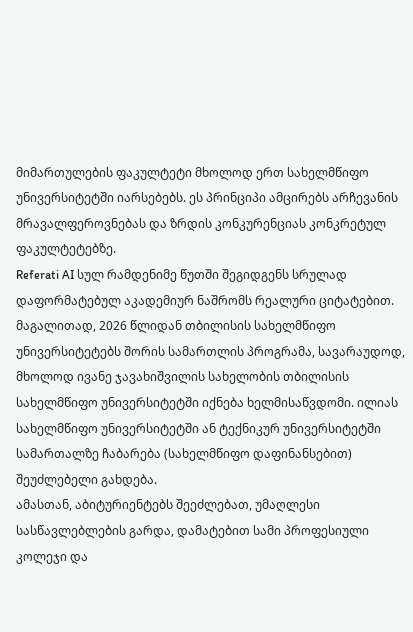მიმართულების ფაკულტეტი მხოლოდ ერთ სახელმწიფო უნივერსიტეტში იარსებებს. ეს პრინციპი ამცირებს არჩევანის მრავალფეროვნებას და ზრდის კონკურენციას კონკრეტულ ფაკულტეტებზე.
Referati AI სულ რამდენიმე წუთში შეგიდგენს სრულად დაფორმატებულ აკადემიურ ნაშრომს რეალური ციტატებით.
მაგალითად, 2026 წლიდან თბილისის სახელმწიფო უნივერსიტეტებს შორის სამართლის პროგრამა, სავარაუდოდ, მხოლოდ ივანე ჯავახიშვილის სახელობის თბილისის სახელმწიფო უნივერსიტეტში იქნება ხელმისაწვდომი. ილიას სახელმწიფო უნივერსიტეტში ან ტექნიკურ უნივერსიტეტში სამართალზე ჩაბარება (სახელმწიფო დაფინანსებით) შეუძლებელი გახდება.
ამასთან, აბიტურიენტებს შეეძლებათ, უმაღლესი სასწავლებლების გარდა, დამატებით სამი პროფესიული კოლეჯი და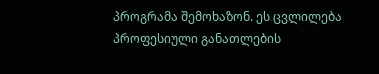პროგრამა შემოხაზონ. ეს ცვლილება პროფესიული განათლების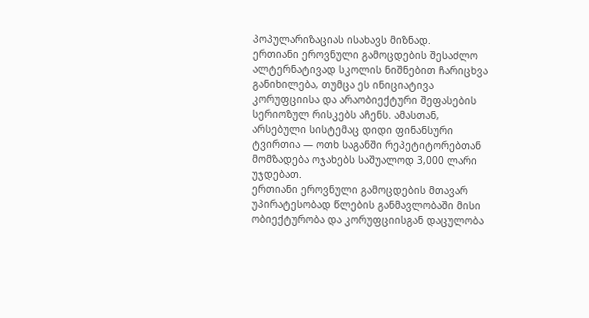პოპულარიზაციას ისახავს მიზნად.
ერთიანი ეროვნული გამოცდების შესაძლო ალტერნატივად სკოლის ნიშნებით ჩარიცხვა განიხილება, თუმცა ეს ინიციატივა კორუფციისა და არაობიექტური შეფასების სერიოზულ რისკებს აჩენს. ამასთან, არსებული სისტემაც დიდი ფინანსური ტვირთია — ოთხ საგანში რეპეტიტორებთან მომზადება ოჯახებს საშუალოდ 3,000 ლარი უჯდებათ.
ერთიანი ეროვნული გამოცდების მთავარ უპირატესობად წლების განმავლობაში მისი ობიექტურობა და კორუფციისგან დაცულობა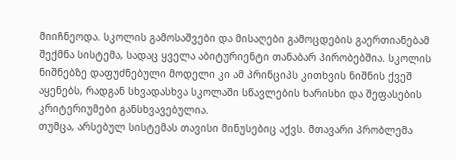მიიჩნეოდა. სკოლის გამოსაშვები და მისაღები გამოცდების გაერთიანებამ შექმნა სისტემა, სადაც ყველა აბიტურიენტი თანაბარ პირობებშია. სკოლის ნიშნებზე დაფუძნებული მოდელი კი ამ პრინციპს კითხვის ნიშნის ქვეშ აყენებს, რადგან სხვადასხვა სკოლაში სწავლების ხარისხი და შეფასების კრიტერიუმები განსხვავებულია.
თუმცა, არსებულ სისტემას თავისი მინუსებიც აქვს. მთავარი პრობლემა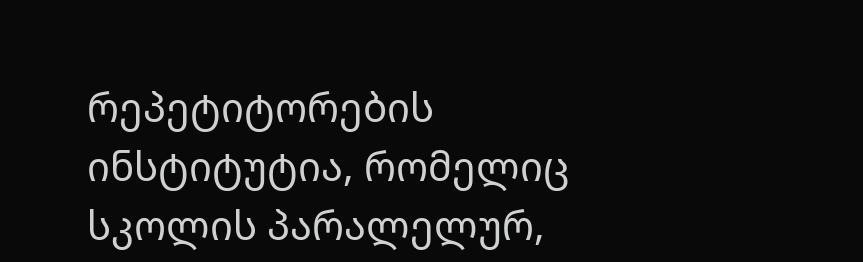რეპეტიტორების ინსტიტუტია, რომელიც სკოლის პარალელურ,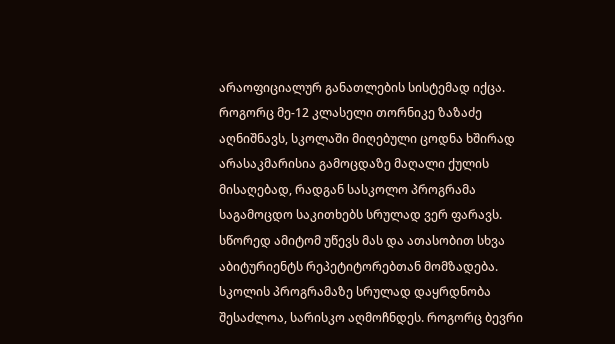არაოფიციალურ განათლების სისტემად იქცა. როგორც მე-12 კლასელი თორნიკე ზაზაძე აღნიშნავს, სკოლაში მიღებული ცოდნა ხშირად არასაკმარისია გამოცდაზე მაღალი ქულის მისაღებად, რადგან სასკოლო პროგრამა საგამოცდო საკითხებს სრულად ვერ ფარავს. სწორედ ამიტომ უწევს მას და ათასობით სხვა აბიტურიენტს რეპეტიტორებთან მომზადება.
სკოლის პროგრამაზე სრულად დაყრდნობა შესაძლოა, სარისკო აღმოჩნდეს. როგორც ბევრი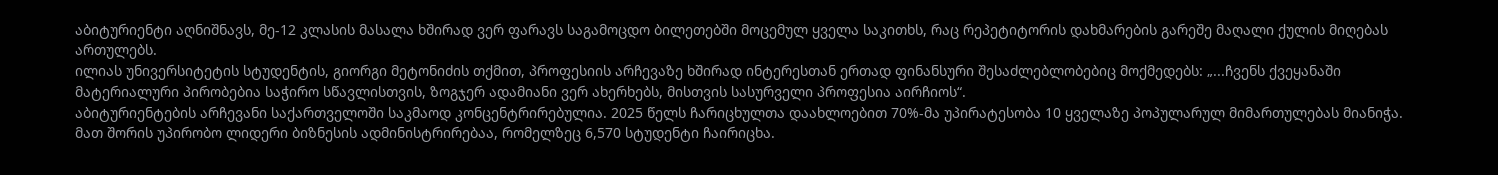აბიტურიენტი აღნიშნავს, მე-12 კლასის მასალა ხშირად ვერ ფარავს საგამოცდო ბილეთებში მოცემულ ყველა საკითხს, რაც რეპეტიტორის დახმარების გარეშე მაღალი ქულის მიღებას ართულებს.
ილიას უნივერსიტეტის სტუდენტის, გიორგი მეტონიძის თქმით, პროფესიის არჩევაზე ხშირად ინტერესთან ერთად ფინანსური შესაძლებლობებიც მოქმედებს: „...ჩვენს ქვეყანაში მატერიალური პირობებია საჭირო სწავლისთვის, ზოგჯერ ადამიანი ვერ ახერხებს, მისთვის სასურველი პროფესია აირჩიოს“.
აბიტურიენტების არჩევანი საქართველოში საკმაოდ კონცენტრირებულია. 2025 წელს ჩარიცხულთა დაახლოებით 70%-მა უპირატესობა 10 ყველაზე პოპულარულ მიმართულებას მიანიჭა. მათ შორის უპირობო ლიდერი ბიზნესის ადმინისტრირებაა, რომელზეც 6,570 სტუდენტი ჩაირიცხა.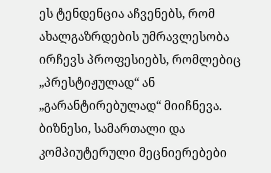ეს ტენდენცია აჩვენებს, რომ ახალგაზრდების უმრავლესობა ირჩევს პროფესიებს, რომლებიც „პრესტიჟულად“ ან „გარანტირებულად“ მიიჩნევა. ბიზნესი, სამართალი და კომპიუტერული მეცნიერებები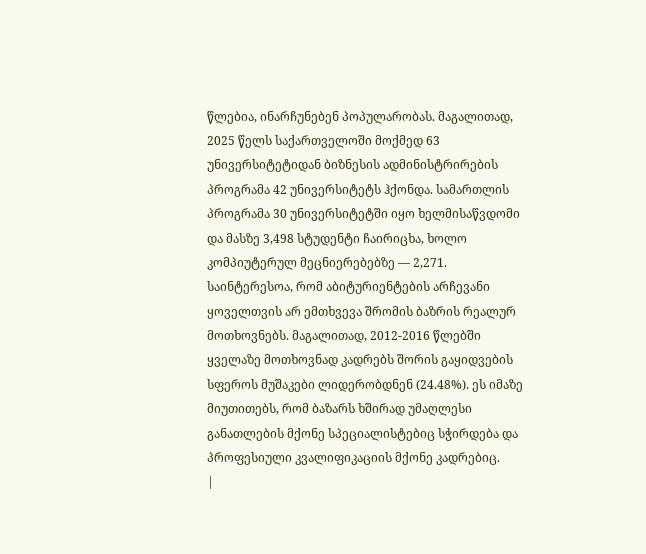წლებია, ინარჩუნებენ პოპულარობას. მაგალითად, 2025 წელს საქართველოში მოქმედ 63 უნივერსიტეტიდან ბიზნესის ადმინისტრირების პროგრამა 42 უნივერსიტეტს ჰქონდა. სამართლის პროგრამა 30 უნივერსიტეტში იყო ხელმისაწვდომი და მასზე 3,498 სტუდენტი ჩაირიცხა, ხოლო კომპიუტერულ მეცნიერებებზე — 2,271.
საინტერესოა, რომ აბიტურიენტების არჩევანი ყოველთვის არ ემთხვევა შრომის ბაზრის რეალურ მოთხოვნებს. მაგალითად, 2012-2016 წლებში ყველაზე მოთხოვნად კადრებს შორის გაყიდვების სფეროს მუშაკები ლიდერობდნენ (24.48%). ეს იმაზე მიუთითებს, რომ ბაზარს ხშირად უმაღლესი განათლების მქონე სპეციალისტებიც სჭირდება და პროფესიული კვალიფიკაციის მქონე კადრებიც.
|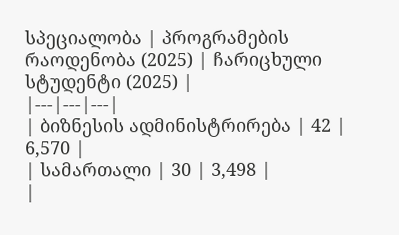სპეციალობა | პროგრამების რაოდენობა (2025) | ჩარიცხული სტუდენტი (2025) |
|---|---|---|
| ბიზნესის ადმინისტრირება | 42 | 6,570 |
| სამართალი | 30 | 3,498 |
|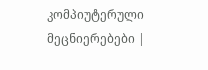კომპიუტერული მეცნიერებები |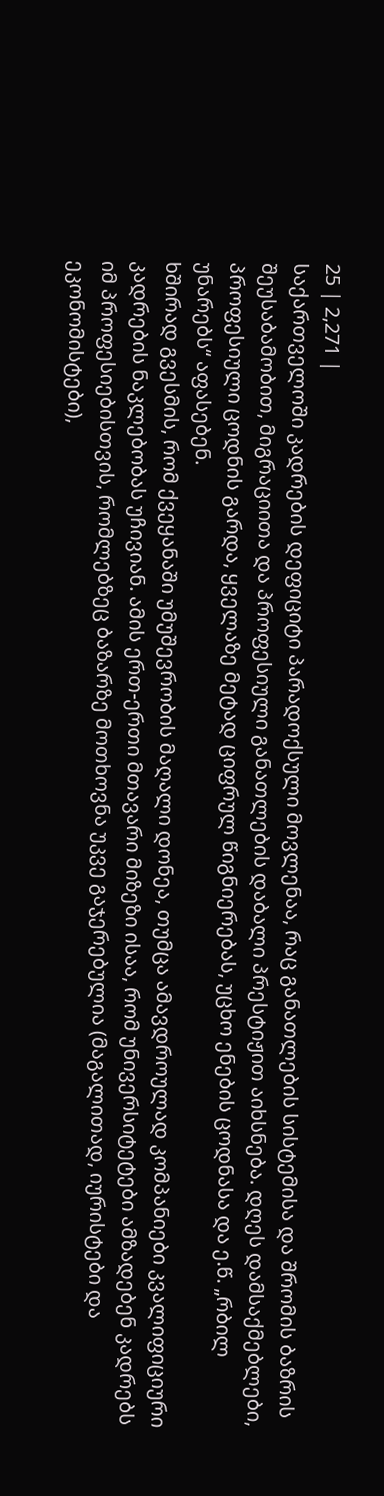25 | 2,271 |
საქართველოში კადრების დეფიციტი პარადოქსული მოვლენაა, რაც განათლების სისტემისა და შრომის ბაზრის შეუსაბამობით, მიგრაციითა და პროფესიული განათლების დაბალი პრესტიჟით აიხსნება. დღეს დამსაქმებლები, პროფესიული ცოდნის გარდა, ყველაზე მეტად ციფრულ წიგნიერებას, უცხო ენების ცოდნასა და ე.წ. „რბილ უნარებს“ აფასებენ.
ხშირად გვესმის, რომ ქვეყანაში უმუშევრობის მაღალი დონეა, თუმცა ამავდროულად კომპანიები კვალიფიციური კადრების ნაკლებობას უჩივიან. ამის ერთ-ერთი მთავარი მიზეზი ისაა, რომ უნივერსიტეტები ამზადებენ კადრებს იმ პროფესიებისთვის, რომლებზეც ბაზარზე მოთხოვნა უკვე გაჯერებულია (მაგალითად, იურისტები და ეკონომისტები),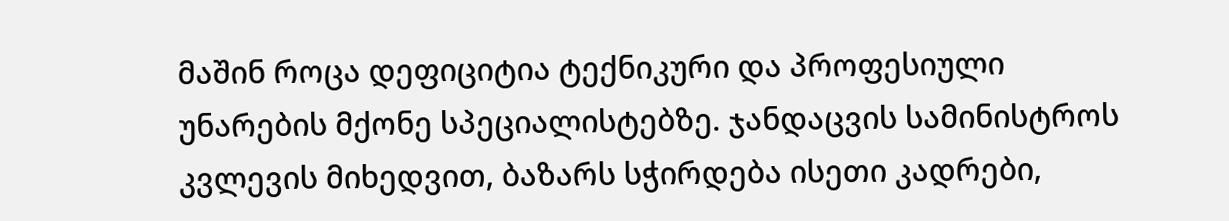მაშინ როცა დეფიციტია ტექნიკური და პროფესიული უნარების მქონე სპეციალისტებზე. ჯანდაცვის სამინისტროს კვლევის მიხედვით, ბაზარს სჭირდება ისეთი კადრები,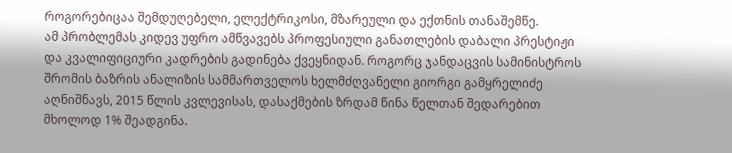როგორებიცაა შემდუღებელი, ელექტრიკოსი, მზარეული და ექთნის თანაშემწე.
ამ პრობლემას კიდევ უფრო ამწვავებს პროფესიული განათლების დაბალი პრესტიჟი და კვალიფიციური კადრების გადინება ქვეყნიდან. როგორც ჯანდაცვის სამინისტროს შრომის ბაზრის ანალიზის სამმართველოს ხელმძღვანელი გიორგი გამყრელიძე აღნიშნავს, 2015 წლის კვლევისას, დასაქმების ზრდამ წინა წელთან შედარებით მხოლოდ 1% შეადგინა.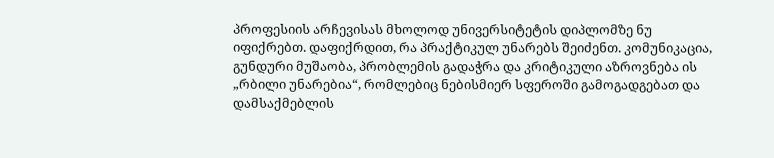პროფესიის არჩევისას მხოლოდ უნივერსიტეტის დიპლომზე ნუ იფიქრებთ. დაფიქრდით, რა პრაქტიკულ უნარებს შეიძენთ. კომუნიკაცია, გუნდური მუშაობა, პრობლემის გადაჭრა და კრიტიკული აზროვნება ის „რბილი უნარებია“, რომლებიც ნებისმიერ სფეროში გამოგადგებათ და დამსაქმებლის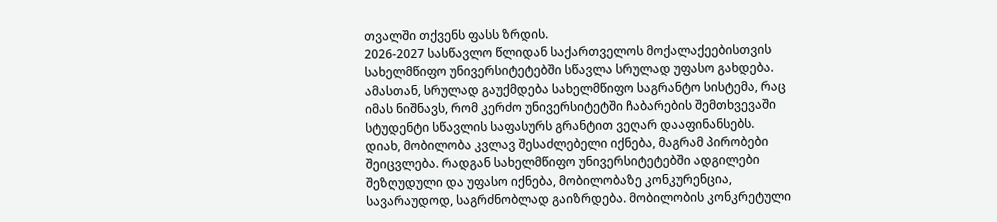თვალში თქვენს ფასს ზრდის.
2026-2027 სასწავლო წლიდან საქართველოს მოქალაქეებისთვის სახელმწიფო უნივერსიტეტებში სწავლა სრულად უფასო გახდება. ამასთან, სრულად გაუქმდება სახელმწიფო საგრანტო სისტემა, რაც იმას ნიშნავს, რომ კერძო უნივერსიტეტში ჩაბარების შემთხვევაში სტუდენტი სწავლის საფასურს გრანტით ვეღარ დააფინანსებს.
დიახ, მობილობა კვლავ შესაძლებელი იქნება, მაგრამ პირობები შეიცვლება. რადგან სახელმწიფო უნივერსიტეტებში ადგილები შეზღუდული და უფასო იქნება, მობილობაზე კონკურენცია, სავარაუდოდ, საგრძნობლად გაიზრდება. მობილობის კონკრეტული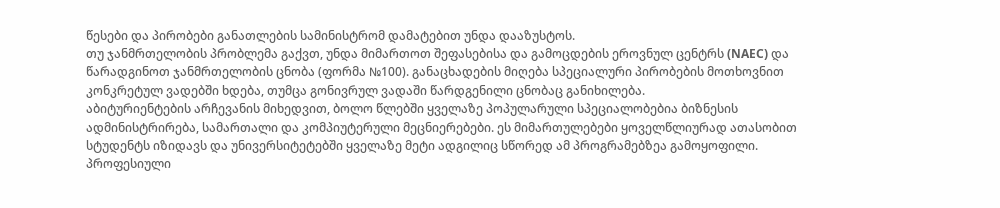წესები და პირობები განათლების სამინისტრომ დამატებით უნდა დააზუსტოს.
თუ ჯანმრთელობის პრობლემა გაქვთ, უნდა მიმართოთ შეფასებისა და გამოცდების ეროვნულ ცენტრს (NAEC) და წარადგინოთ ჯანმრთელობის ცნობა (ფორმა №100). განაცხადების მიღება სპეციალური პირობების მოთხოვნით კონკრეტულ ვადებში ხდება, თუმცა გონივრულ ვადაში წარდგენილი ცნობაც განიხილება.
აბიტურიენტების არჩევანის მიხედვით, ბოლო წლებში ყველაზე პოპულარული სპეციალობებია ბიზნესის ადმინისტრირება, სამართალი და კომპიუტერული მეცნიერებები. ეს მიმართულებები ყოველწლიურად ათასობით სტუდენტს იზიდავს და უნივერსიტეტებში ყველაზე მეტი ადგილიც სწორედ ამ პროგრამებზეა გამოყოფილი.
პროფესიული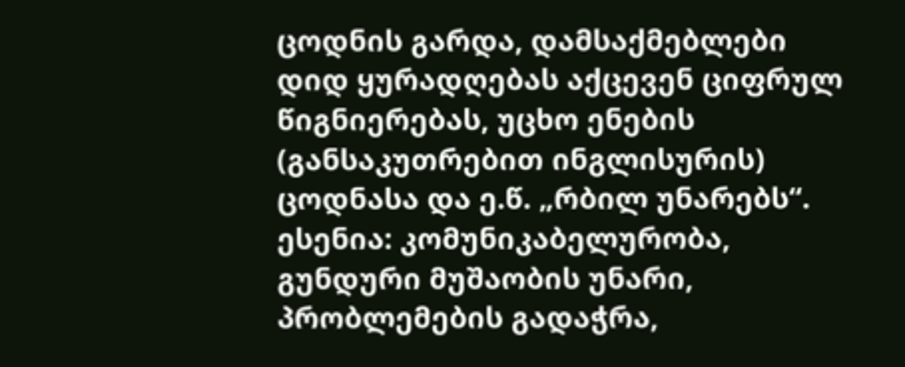ცოდნის გარდა, დამსაქმებლები დიდ ყურადღებას აქცევენ ციფრულ წიგნიერებას, უცხო ენების (განსაკუთრებით ინგლისურის) ცოდნასა და ე.წ. „რბილ უნარებს“. ესენია: კომუნიკაბელურობა, გუნდური მუშაობის უნარი, პრობლემების გადაჭრა,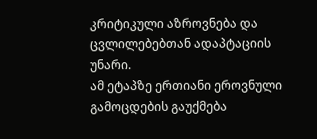კრიტიკული აზროვნება და ცვლილებებთან ადაპტაციის უნარი.
ამ ეტაპზე ერთიანი ეროვნული გამოცდების გაუქმება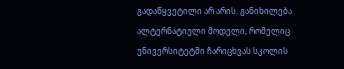გადაწყვეტილი არ არის. განიხილება ალტერნატიული მოდელი, რომელიც უნივერსიტეტში ჩარიცხვას სკოლის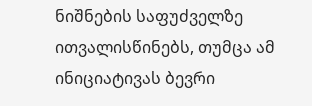ნიშნების საფუძველზე ითვალისწინებს, თუმცა ამ ინიციატივას ბევრი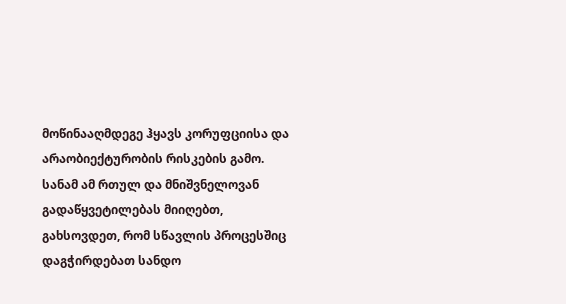მოწინააღმდეგე ჰყავს კორუფციისა და არაობიექტურობის რისკების გამო.
სანამ ამ რთულ და მნიშვნელოვან გადაწყვეტილებას მიიღებთ, გახსოვდეთ, რომ სწავლის პროცესშიც დაგჭირდებათ სანდო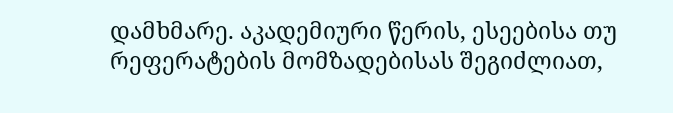დამხმარე. აკადემიური წერის, ესეებისა თუ რეფერატების მომზადებისას შეგიძლიათ,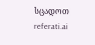სცადოთ referati.ai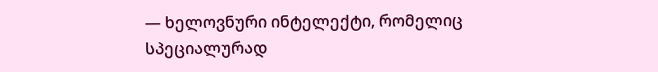— ხელოვნური ინტელექტი, რომელიც სპეციალურად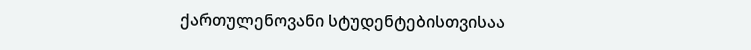ქართულენოვანი სტუდენტებისთვისაა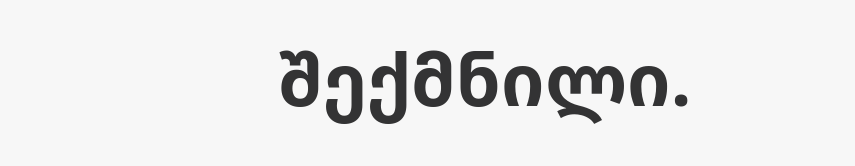შექმნილი.